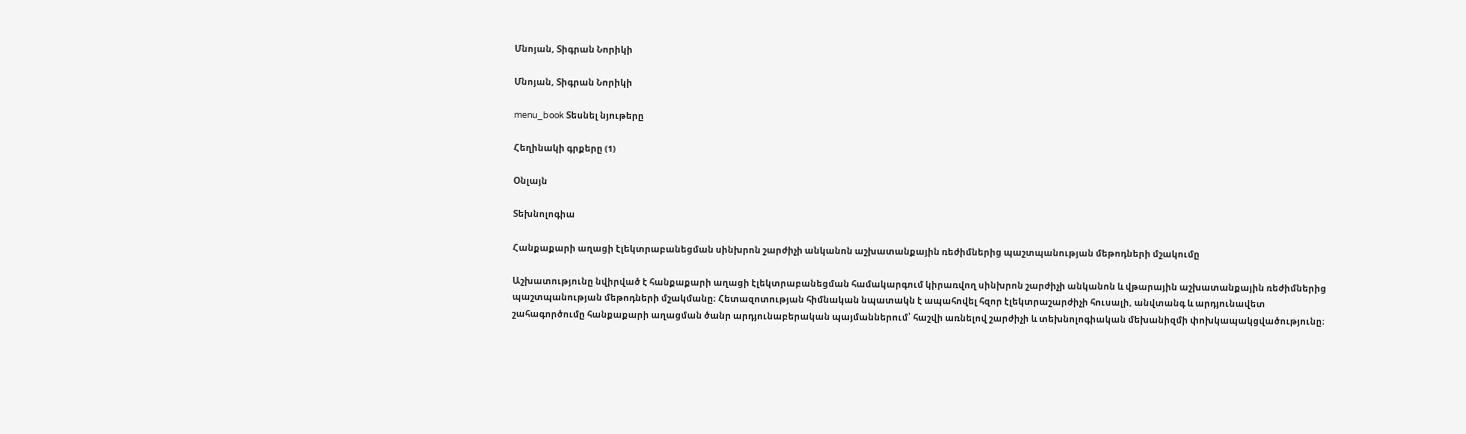Մնոյան, Տիգրան Նորիկի

Մնոյան, Տիգրան Նորիկի

menu_book Տեսնել նյութերը

Հեղինակի գրքերը (1)

Օնլայն

Տեխնոլոգիա

Հանքաքարի աղացի էլեկտրաբանեցման սինխրոն շարժիչի անկանոն աշխատանքային ռեժիմներից պաշտպանության մեթոդների մշակումը

Աշխատությունը նվիրված է հանքաքարի աղացի էլեկտրաբանեցման համակարգում կիրառվող սինխրոն շարժիչի անկանոն և վթարային աշխատանքային ռեժիմներից պաշտպանության մեթոդների մշակմանը։ Հետազոտության հիմնական նպատակն է ապահովել հզոր էլեկտրաշարժիչի հուսալի, անվտանգ և արդյունավետ շահագործումը հանքաքարի աղացման ծանր արդյունաբերական պայմաններում՝ հաշվի առնելով շարժիչի և տեխնոլոգիական մեխանիզմի փոխկապակցվածությունը։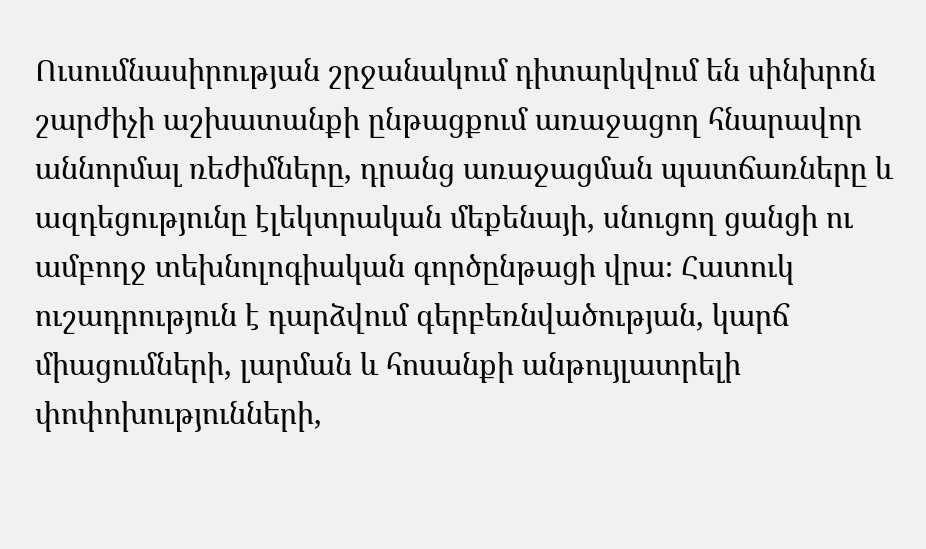Ուսումնասիրության շրջանակում դիտարկվում են սինխրոն շարժիչի աշխատանքի ընթացքում առաջացող հնարավոր աննորմալ ռեժիմները, դրանց առաջացման պատճառները և ազդեցությունը էլեկտրական մեքենայի, սնուցող ցանցի ու ամբողջ տեխնոլոգիական գործընթացի վրա։ Հատուկ ուշադրություն է դարձվում գերբեռնվածության, կարճ միացումների, լարման և հոսանքի անթույլատրելի փոփոխությունների,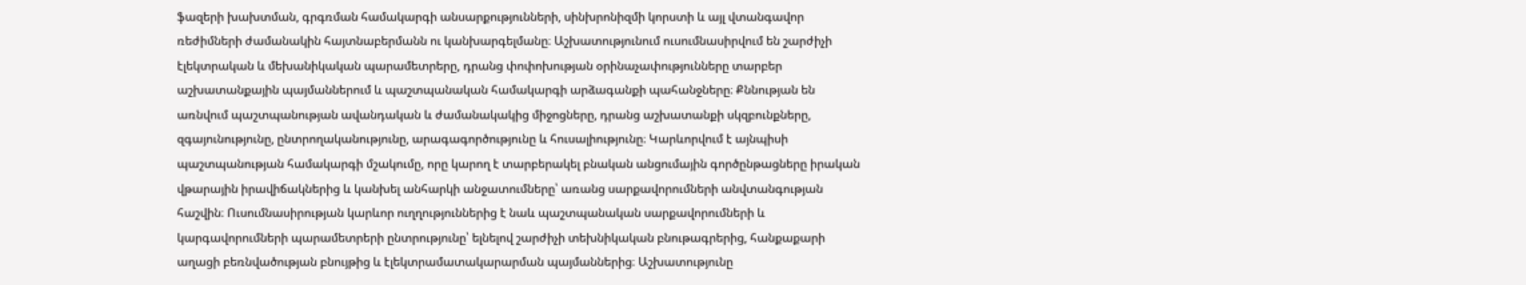ֆազերի խախտման, գրգռման համակարգի անսարքությունների, սինխրոնիզմի կորստի և այլ վտանգավոր ռեժիմների ժամանակին հայտնաբերմանն ու կանխարգելմանը։ Աշխատությունում ուսումնասիրվում են շարժիչի էլեկտրական և մեխանիկական պարամետրերը, դրանց փոփոխության օրինաչափությունները տարբեր աշխատանքային պայմաններում և պաշտպանական համակարգի արձագանքի պահանջները։ Քննության են առնվում պաշտպանության ավանդական և ժամանակակից միջոցները, դրանց աշխատանքի սկզբունքները, զգայունությունը, ընտրողականությունը, արագագործությունը և հուսալիությունը։ Կարևորվում է այնպիսի պաշտպանության համակարգի մշակումը, որը կարող է տարբերակել բնական անցումային գործընթացները իրական վթարային իրավիճակներից և կանխել անհարկի անջատումները՝ առանց սարքավորումների անվտանգության հաշվին։ Ուսումնասիրության կարևոր ուղղություններից է նաև պաշտպանական սարքավորումների և կարգավորումների պարամետրերի ընտրությունը՝ ելնելով շարժիչի տեխնիկական բնութագրերից, հանքաքարի աղացի բեռնվածության բնույթից և էլեկտրամատակարարման պայմաններից։ Աշխատությունը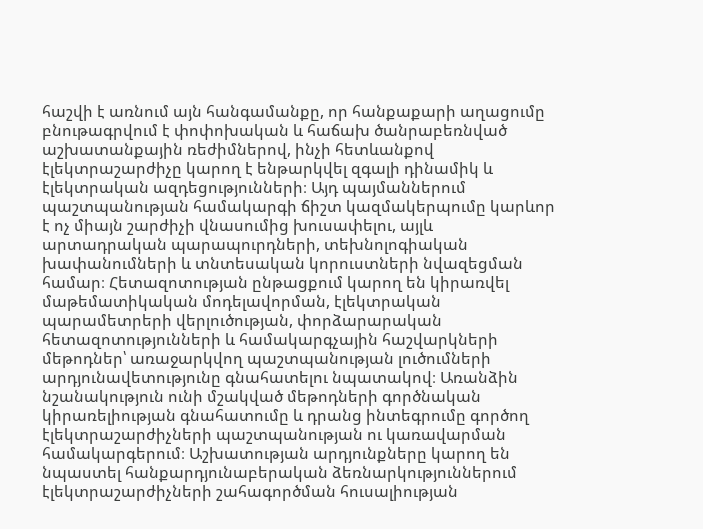հաշվի է առնում այն հանգամանքը, որ հանքաքարի աղացումը բնութագրվում է փոփոխական և հաճախ ծանրաբեռնված աշխատանքային ռեժիմներով, ինչի հետևանքով էլեկտրաշարժիչը կարող է ենթարկվել զգալի դինամիկ և էլեկտրական ազդեցությունների։ Այդ պայմաններում պաշտպանության համակարգի ճիշտ կազմակերպումը կարևոր է ոչ միայն շարժիչի վնասումից խուսափելու, այլև արտադրական պարապուրդների, տեխնոլոգիական խափանումների և տնտեսական կորուստների նվազեցման համար։ Հետազոտության ընթացքում կարող են կիրառվել մաթեմատիկական մոդելավորման, էլեկտրական պարամետրերի վերլուծության, փորձարարական հետազոտությունների և համակարգչային հաշվարկների մեթոդներ՝ առաջարկվող պաշտպանության լուծումների արդյունավետությունը գնահատելու նպատակով։ Առանձին նշանակություն ունի մշակված մեթոդների գործնական կիրառելիության գնահատումը և դրանց ինտեգրումը գործող էլեկտրաշարժիչների պաշտպանության ու կառավարման համակարգերում։ Աշխատության արդյունքները կարող են նպաստել հանքարդյունաբերական ձեռնարկություններում էլեկտրաշարժիչների շահագործման հուսալիության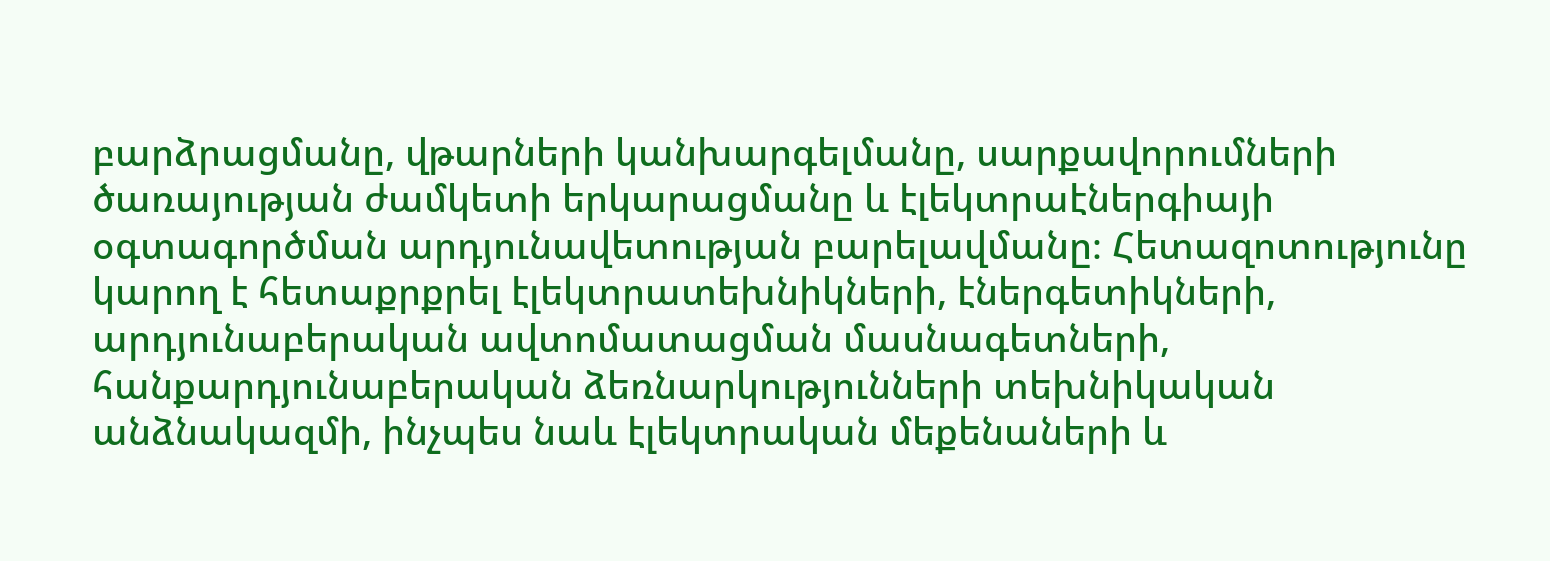բարձրացմանը, վթարների կանխարգելմանը, սարքավորումների ծառայության ժամկետի երկարացմանը և էլեկտրաէներգիայի օգտագործման արդյունավետության բարելավմանը։ Հետազոտությունը կարող է հետաքրքրել էլեկտրատեխնիկների, էներգետիկների, արդյունաբերական ավտոմատացման մասնագետների, հանքարդյունաբերական ձեռնարկությունների տեխնիկական անձնակազմի, ինչպես նաև էլեկտրական մեքենաների և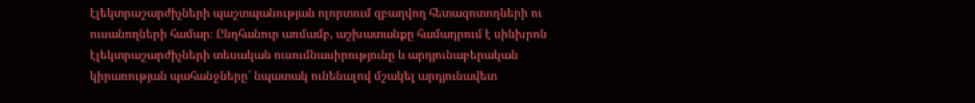էլեկտրաշարժիչների պաշտպանության ոլորտում զբաղվող հետազոտողների ու ուսանողների համար։ Ընդհանուր առմամբ, աշխատանքը համադրում է սինխրոն էլեկտրաշարժիչների տեսական ուսումնասիրությունը և արդյունաբերական կիրառության պահանջները՝ նպատակ ունենալով մշակել արդյունավետ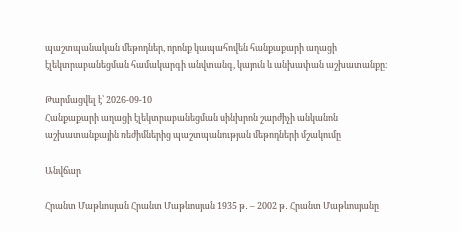պաշտպանական մեթոդներ, որոնք կապահովեն հանքաքարի աղացի էլեկտրաբանեցման համակարգի անվտանգ, կայուն և անխափան աշխատանքը։

Թարմացվել է՝ 2026-09-10
Հանքաքարի աղացի էլեկտրաբանեցման սինխրոն շարժիչի անկանոն աշխատանքային ռեժիմներից պաշտպանության մեթոդների մշակումը

Անվճար

Հրանտ Մաթևոսյան Հրանտ Մաթևոսյան 1935 թ․ – 2002 թ․ Հրանտ Մաթևոսյանը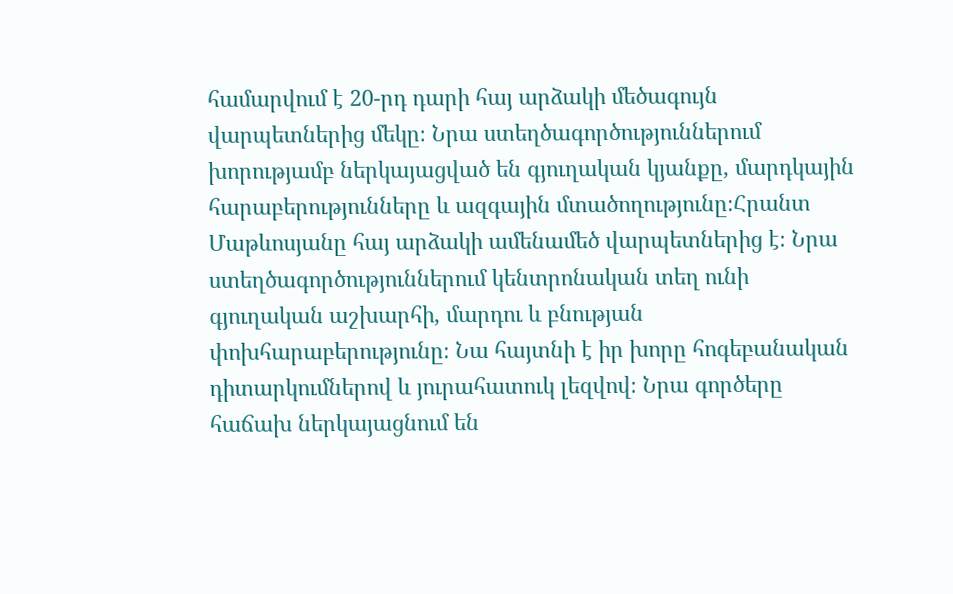համարվում է 20-րդ դարի հայ արձակի մեծագույն վարպետներից մեկը։ Նրա ստեղծագործություններում խորությամբ ներկայացված են գյուղական կյանքը, մարդկային հարաբերությունները և ազգային մտածողությունը։Հրանտ Մաթևոսյանը հայ արձակի ամենամեծ վարպետներից է։ Նրա ստեղծագործություններում կենտրոնական տեղ ունի գյուղական աշխարհի, մարդու և բնության փոխհարաբերությունը։ Նա հայտնի է իր խորը հոգեբանական դիտարկումներով և յուրահատուկ լեզվով։ Նրա գործերը հաճախ ներկայացնում են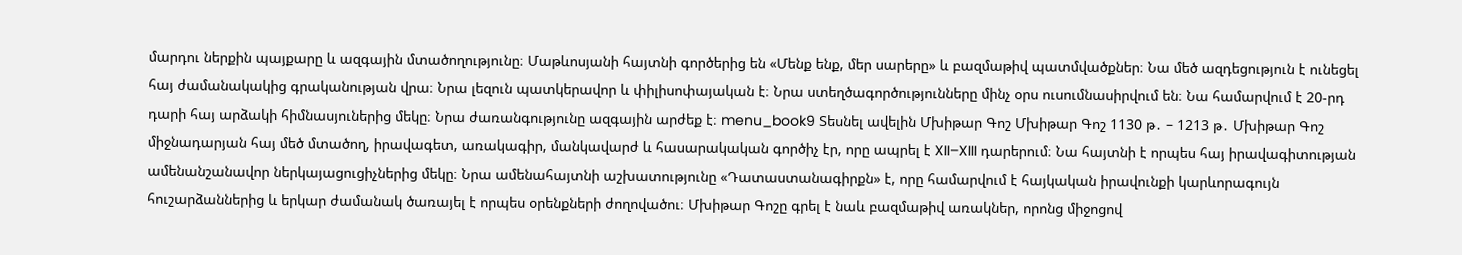մարդու ներքին պայքարը և ազգային մտածողությունը։ Մաթևոսյանի հայտնի գործերից են «Մենք ենք, մեր սարերը» և բազմաթիվ պատմվածքներ։ Նա մեծ ազդեցություն է ունեցել հայ ժամանակակից գրականության վրա։ Նրա լեզուն պատկերավոր և փիլիսոփայական է։ Նրա ստեղծագործությունները մինչ օրս ուսումնասիրվում են։ Նա համարվում է 20-րդ դարի հայ արձակի հիմնասյուներից մեկը։ Նրա ժառանգությունը ազգային արժեք է։ menu_book9 Տեսնել ավելին Մխիթար Գոշ Մխիթար Գոշ 1130 թ․ – 1213 թ․ Մխիթար Գոշ միջնադարյան հայ մեծ մտածող, իրավագետ, առակագիր, մանկավարժ և հասարակական գործիչ էր, որը ապրել է XII–XIII դարերում։ Նա հայտնի է որպես հայ իրավագիտության ամենանշանավոր ներկայացուցիչներից մեկը։ Նրա ամենահայտնի աշխատությունը «Դատաստանագիրքն» է, որը համարվում է հայկական իրավունքի կարևորագույն հուշարձաններից և երկար ժամանակ ծառայել է որպես օրենքների ժողովածու։ Մխիթար Գոշը գրել է նաև բազմաթիվ առակներ, որոնց միջոցով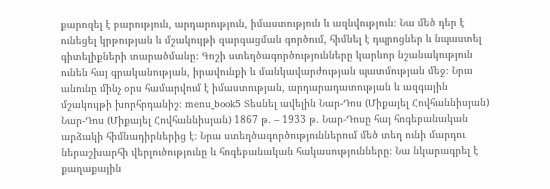քարոզել է բարություն, արդարություն, իմաստություն և ազնվություն։ Նա մեծ դեր է ունեցել կրթության և մշակույթի զարգացման գործում, հիմնել է դպրոցներ և նպաստել գիտելիքների տարածմանը։ Գոշի ստեղծագործությունները կարևոր նշանակություն ունեն հայ գրականության, իրավունքի և մանկավարժության պատմության մեջ։ Նրա անունը մինչ օրս համարվում է իմաստության, արդարադատության և ազգային մշակույթի խորհրդանիշ։ menu_book5 Տեսնել ավելին Նար-Դոս (Միքայել Հովհաննիսյան) Նար-Դոս (Միքայել Հովհաննիսյան) 1867 թ․ – 1933 թ․ Նար-Դոսը հայ հոգեբանական արձակի հիմնադիրներից է։ Նրա ստեղծագործություններում մեծ տեղ ունի մարդու ներաշխարհի վերլուծությունը և հոգեբանական հակասությունները։ Նա նկարագրել է քաղաքային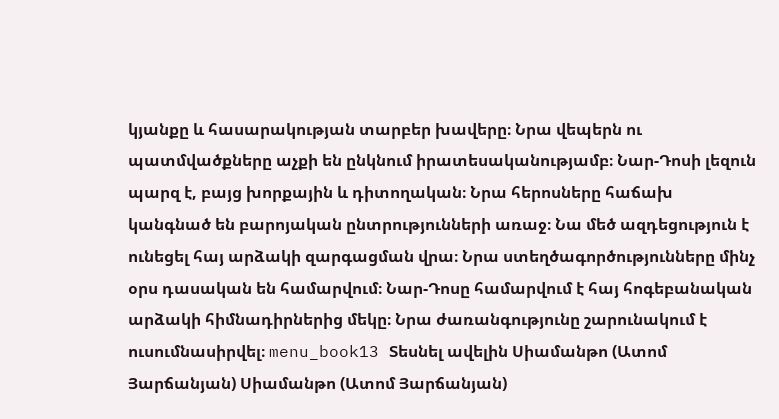կյանքը և հասարակության տարբեր խավերը։ Նրա վեպերն ու պատմվածքները աչքի են ընկնում իրատեսականությամբ։ Նար-Դոսի լեզուն պարզ է, բայց խորքային և դիտողական։ Նրա հերոսները հաճախ կանգնած են բարոյական ընտրությունների առաջ։ Նա մեծ ազդեցություն է ունեցել հայ արձակի զարգացման վրա։ Նրա ստեղծագործությունները մինչ օրս դասական են համարվում։ Նար-Դոսը համարվում է հայ հոգեբանական արձակի հիմնադիրներից մեկը։ Նրա ժառանգությունը շարունակում է ուսումնասիրվել։ menu_book13 Տեսնել ավելին Սիամանթո (Ատոմ Յարճանյան) Սիամանթո (Ատոմ Յարճանյան)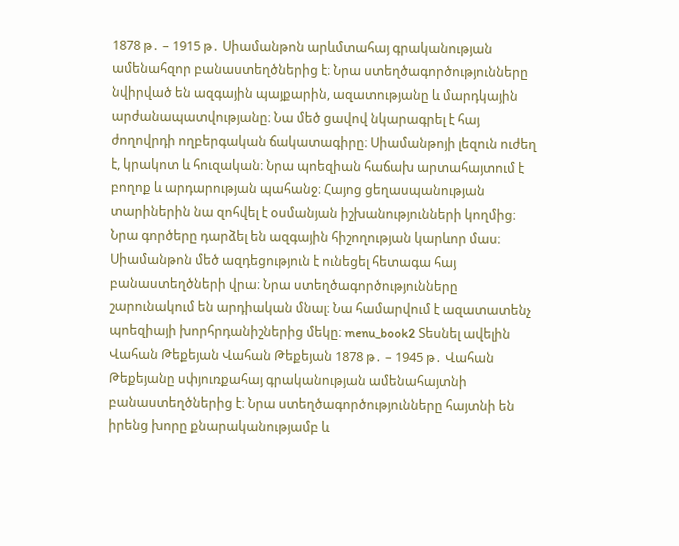1878 թ․ – 1915 թ․ Սիամանթոն արևմտահայ գրականության ամենահզոր բանաստեղծներից է։ Նրա ստեղծագործությունները նվիրված են ազգային պայքարին, ազատությանը և մարդկային արժանապատվությանը։ Նա մեծ ցավով նկարագրել է հայ ժողովրդի ողբերգական ճակատագիրը։ Սիամանթոյի լեզուն ուժեղ է, կրակոտ և հուզական։ Նրա պոեզիան հաճախ արտահայտում է բողոք և արդարության պահանջ։ Հայոց ցեղասպանության տարիներին նա զոհվել է օսմանյան իշխանությունների կողմից։ Նրա գործերը դարձել են ազգային հիշողության կարևոր մաս։ Սիամանթոն մեծ ազդեցություն է ունեցել հետագա հայ բանաստեղծների վրա։ Նրա ստեղծագործությունները շարունակում են արդիական մնալ։ Նա համարվում է ազատատենչ պոեզիայի խորհրդանիշներից մեկը։ menu_book2 Տեսնել ավելին Վահան Թեքեյան Վահան Թեքեյան 1878 թ․ – 1945 թ․ Վահան Թեքեյանը սփյուռքահայ գրականության ամենահայտնի բանաստեղծներից է։ Նրա ստեղծագործությունները հայտնի են իրենց խորը քնարականությամբ և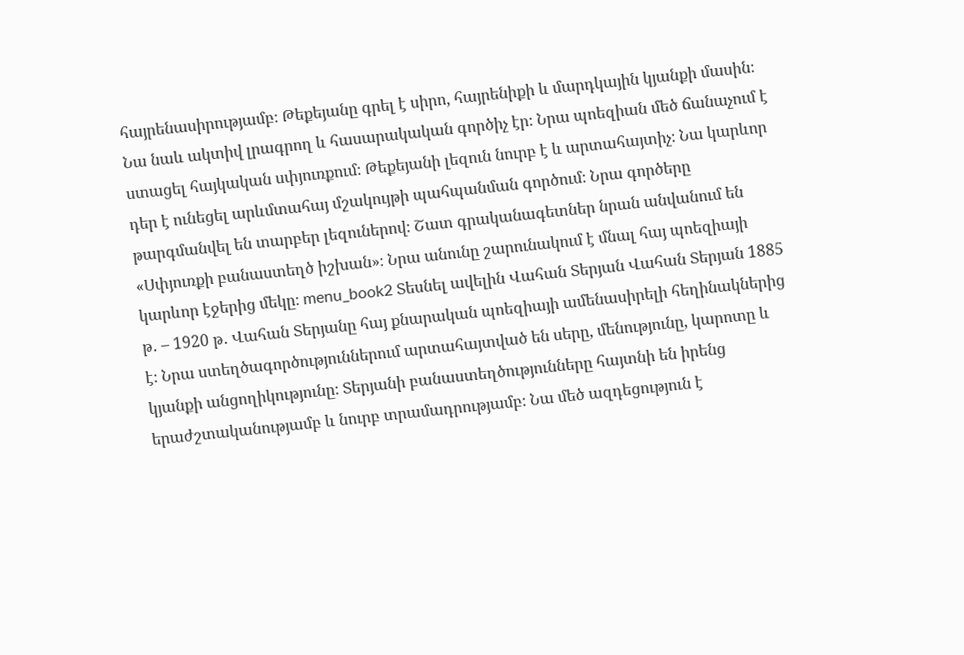հայրենասիրությամբ։ Թեքեյանը գրել է սիրո, հայրենիքի և մարդկային կյանքի մասին։ Նա նաև ակտիվ լրագրող և հասարակական գործիչ էր։ Նրա պոեզիան մեծ ճանաչում է ստացել հայկական սփյուռքում։ Թեքեյանի լեզուն նուրբ է և արտահայտիչ։ Նա կարևոր դեր է ունեցել արևմտահայ մշակույթի պահպանման գործում։ Նրա գործերը թարգմանվել են տարբեր լեզուներով։ Շատ գրականագետներ նրան անվանում են «Սփյուռքի բանաստեղծ իշխան»։ Նրա անունը շարունակում է մնալ հայ պոեզիայի կարևոր էջերից մեկը։ menu_book2 Տեսնել ավելին Վահան Տերյան Վահան Տերյան 1885 թ․ – 1920 թ․ Վահան Տերյանը հայ քնարական պոեզիայի ամենասիրելի հեղինակներից է։ Նրա ստեղծագործություններում արտահայտված են սերը, մենությունը, կարոտը և կյանքի անցողիկությունը։ Տերյանի բանաստեղծությունները հայտնի են իրենց երաժշտականությամբ և նուրբ տրամադրությամբ։ Նա մեծ ազդեցություն է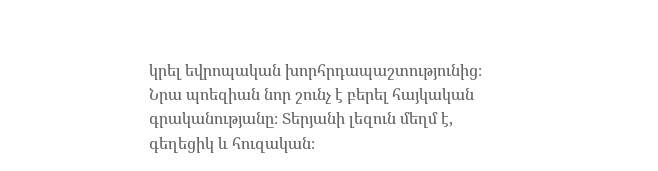կրել եվրոպական խորհրդապաշտությունից։ Նրա պոեզիան նոր շունչ է բերել հայկական գրականությանը։ Տերյանի լեզուն մեղմ է, գեղեցիկ և հուզական։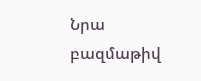Նրա բազմաթիվ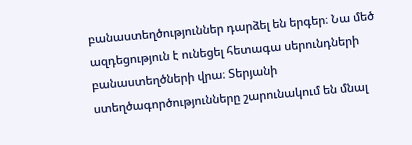բանաստեղծություններ դարձել են երգեր։ Նա մեծ ազդեցություն է ունեցել հետագա սերունդների բանաստեղծների վրա։ Տերյանի ստեղծագործությունները շարունակում են մնալ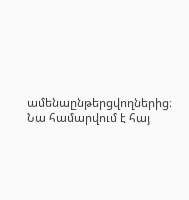ամենաընթերցվողներից։ Նա համարվում է հայ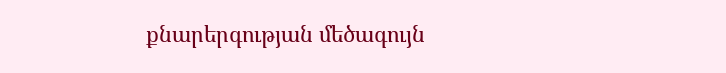քնարերգության մեծագույն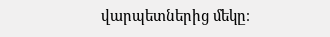վարպետներից մեկը։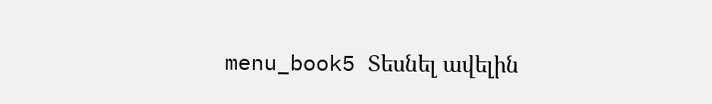menu_book5 Տեսնել ավելին